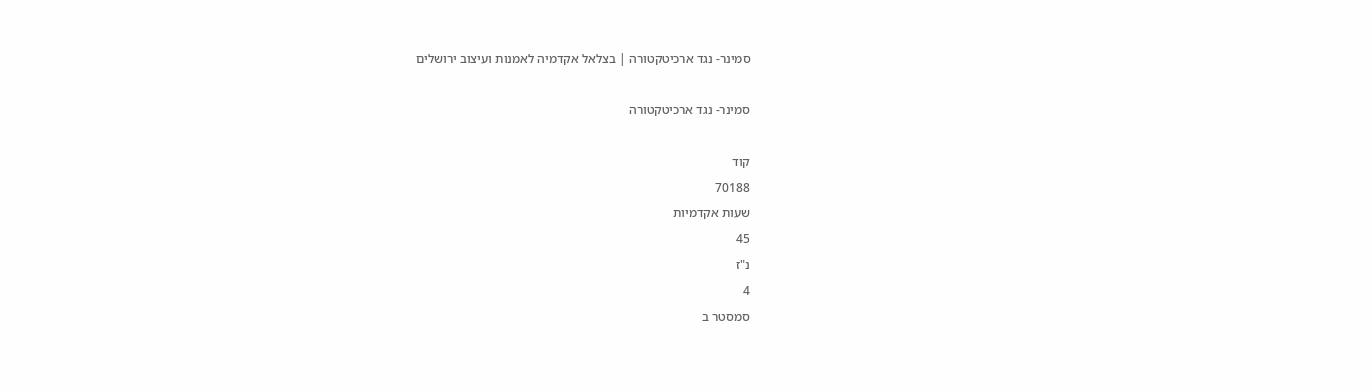סמינר- נגד ארכיטקטורה | בצלאל אקדמיה לאמנות ועיצוב ירושלים

סמינר- נגד ארכיטקטורה

קוד
70188
שעות אקדמיות
45
נ"ז
4
סמסטר ב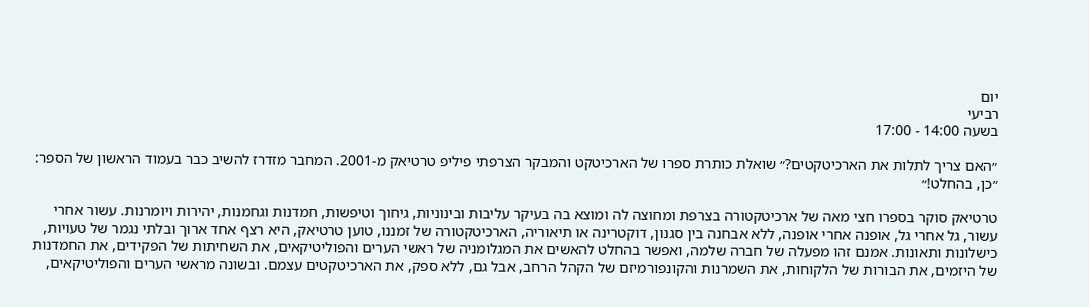יום
רביעי
בשעה 14:00 - 17:00

״האם צריך לתלות את הארכיטקטים?״ שואלת כותרת ספרו של הארכיטקט והמבקר הצרפתי פיליפ טרטיאק מ-2001. המחבר מזדרז להשיב כבר בעמוד הראשון של הספר: ״כן, בהחלט!״

טרטיאק סוקר בספרו חצי מאה של ארכיטקטורה בצרפת ומחוצה לה ומוצא בה בעיקר עליבות ובינוניות, גיחוך וטיפשות, חמדנות וגחמנות, יהירות ויומרנות. עשור אחרי עשור, גל אחרי גל, אופנה אחרי אופנה, ללא אבחנה בין סגנון, דוקטרינה או תיאוריה, הארכיטקטורה של זמננו, טוען טרטיאק, היא רצף אחד ארוך ובלתי נגמר של טעויות, כישלונות ותאונות. אמנם זהו מפעלה של חברה שלמה, ואפשר בהחלט להאשים את המגלומניה של ראשי הערים והפוליטיקאים, את השחיתות של הפקידים, את החמדנות של היזמים, את הבורות של הלקוחות, את השמרנות והקונפורמיזם של הקהל הרחב, אבל גם, ללא ספק, את הארכיטקטים עצמם. ובשונה מראשי הערים והפוליטיקאים,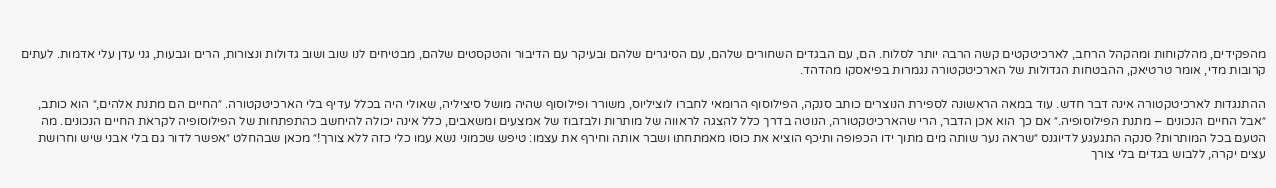מהפקידים, מהלקוחות ומהקהל הרחב, לארכיטקטים קשה הרבה יותר לסלוח. הם, עם הבגדים השחורים שלהם, עם הסיגרים שלהם ובעיקר עם הדיבור והטקסטים שלהם, מבטיחים לנו שוב ושוב גדולות ונצורות, הרים וגבעות, גני עדן עלי אדמות. לעתים קרובות מדי, אומר טרטיאק, ההבטחות הגדולות של הארכיטקטורה נגמרות בפיאסקו מהדהד.

ההתנגדות לארכיטקטורה אינה דבר חדש. עוד במאה הראשונה לספירת הנוצרים כותב סנקה, הפילוסוף הרומאי לחברו לוציליוס, משורר ופילוסוף שהיה מושל סיציליה, שאולי היה בכלל עדיף בלי הארכיטקטורה. ״החיים הם מתנת אלהים,״ הוא כותב, ״אבל החיים הנכונים – מתנת הפילוסופיה.״ אם כך הוא אכן הדבר, הרי שהארכיטקטורה, הנוטה בדרך כלל להצגה לראווה של מותרות ולבזבוז של אמצעים ומשאבים, כלל אינה יכולה להיחשב כהתפתחות של הפילוסופיה לקראת החיים הנכונים. מה הטעם בכל המותרות? סנקה התגעגע לדיוגנס ״שראה נער שותה מים מתוך ידו הכפופה ותיכף הוציא את כוסו מאמתחתו ושבר אותה וחירף את עצמו: טיפש שכמוני נשא עמו כלי כזה ללא צורך!״ מכאן שבהחלט ״אפשר לדור גם בלי אבני שיש וחרושת עצים יקרה, ללבוש בגדים בלי צורך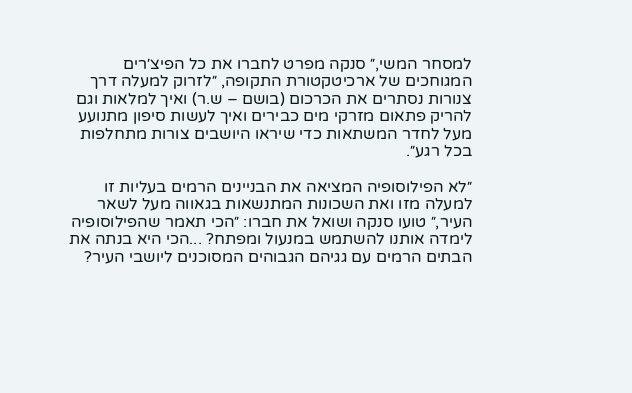למסחר המשי,״ סנקה מפרט לחברו את כל הפיצ׳רים המגוחכים של ארכיטקטורת התקופה, ״לזרוק למעלה דרך צנורות נסתרים את הכרכום (בושם – ש.ר) ואיך למלאות וגם להריק פתאום מזרקי מים כבירים ואיך לעשות סיפון מתנועע מעל לחדר המשתאות כדי שיראו היושבים צורות מתחלפות בכל רגע״.

״לא הפילוסופיה המציאה את הבניינים הרמים בעליות זו למעלה מזו ואת השכונות המתנשאות בגאווה מעל לשאר העיר,״ טועו סנקה ושואל את חברו: ״הכי תאמר שהפילוסופיה לימדה אותנו להשתמש במנעול ומפתח? ...הכי היא בנתה את הבתים הרמים עם גגיהם הגבוהים המסוכנים ליושבי העיר?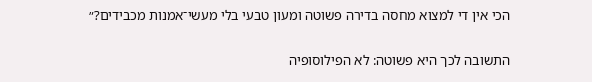הכי אין די למצוא מחסה בדירה פשוטה ומעון טבעי בלי מעשי־אמנות מכבידים?״

התשובה לכך היא פשוטה: לא הפילוסופיה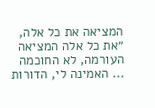המציאה את כל אלה, ״את כל אלה המציאה העורמה, לא החוכמה ... האמינה לי, הדורות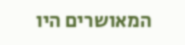המאושרים היו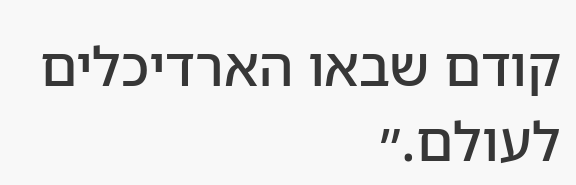קודם שבאו הארדיכלים לעולם.״